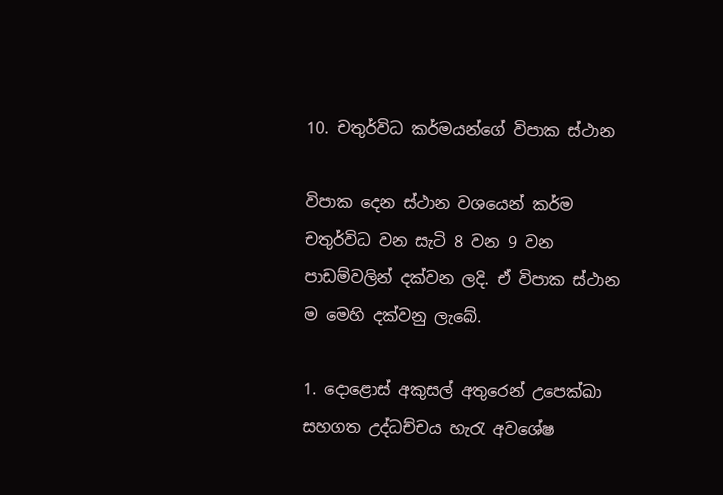10. චතුර්විධ කර්මයන්ගේ විපාක ස්ථාන

විපාක දෙන ස්ථාන වශයෙන් කර්ම චතුර්විධ වන සැටි 8 වන 9 වන පාඩම්වලින් දක්වන ලදි. ඒ විපාක ස්ථාන ම මෙහි දක්වනු ලැබේ.

1. දොළොස් අකුසල් අතුරෙන් උපෙක්ඛා සහගත උද්ධච්චය හැරැ අවශේෂ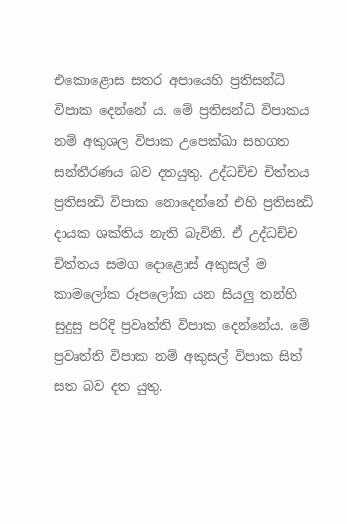එකොළොස සතර අපායෙහි ප්‍රතිසන්ධි විපාක දෙන්නේ ය. මේ ප්‍රතිසන්ධි විපාකය නම් අකුශල විපාක උපෙක්ඛා සහගත සන්තීරණය බව දතයුතු. උද්ධච්ච චිත්තය ප්‍රතිසන්‍ධි විපාක නොදෙන්නේ එහි ප්‍රතිසන්‍ධි දායක ශක්තිය නැති බැවිනි. ඒ උද්ධච්ච චිත්තය සමග දොළොස් අකුසල් ම කාමලෝක රූපලෝක යන සියලු තන්හි සුදුසු පරිදි ප්‍රවෘත්ති විපාක දෙන්නේය. මේ ප්‍රවෘත්ති විපාක නම් අකුසල් විපාක සිත් සත බව දත යුතු.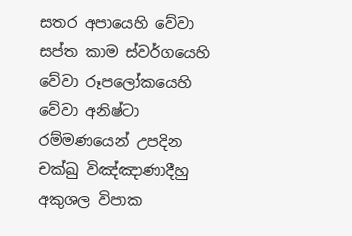සතර අපායෙහි වේවා සප්ත කාම ස්වර්ගයෙහි වේවා රූපලෝකයෙහි වේවා අනිෂ්ටා රම්මණයෙන් උපදින චක්ඛු විඤ්ඤාණාදීහු අකුශල විපාක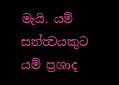මැයි. යම් සත්ත්‍වයකුට යම් ප්‍රශාද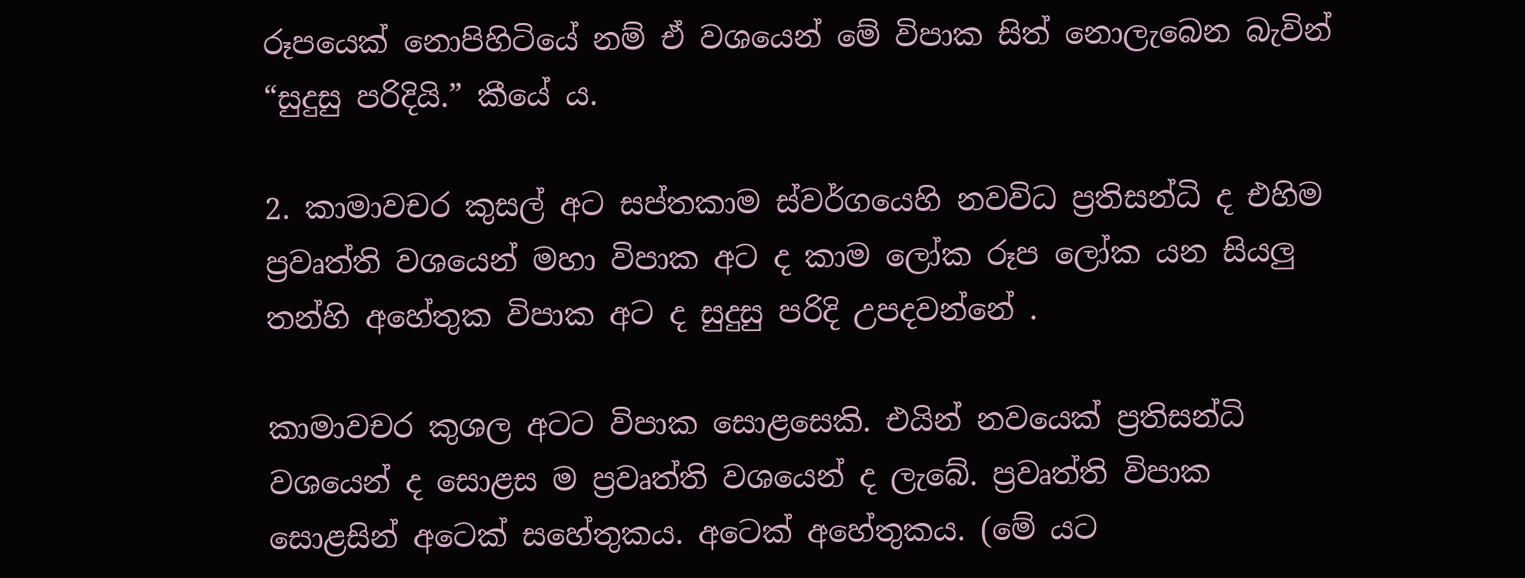රූපයෙක් නොපිහිටියේ නම් ඒ වශයෙන් මේ විපාක සිත් නොලැබෙන බැවින් “සුදුසු පරිදියි.” කීයේ ය.

2. කාමාවචර කුසල් අට සප්තකාම ස්වර්ගයෙහි නවවිධ ප්‍රතිසන්ධි ද එහිම ප්‍රවෘත්ති වශයෙන් මහා විපාක අට ද කාම ලෝක රූප ලෝක යන සියලු තන්හි අහේතුක විපාක අට ද සුදුසු පරිදි උපදවන්නේ .

කාමාවචර කුශල අටට විපාක සොළසෙකි. එයින් නවයෙක් ප්‍රතිසන්ධි වශයෙන් ද සොළස ම ප්‍රවෘත්ති වශයෙන් ද ලැබේ. ප්‍රවෘත්ති විපාක සොළසින් අටෙක් සහේතුකය. අටෙක් අහේතුකය. (මේ යට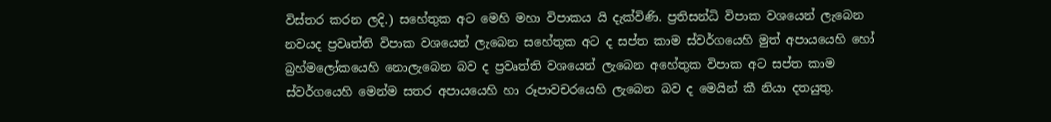විස්තර කරන ලදි.) සහේතුක අට මෙහි මහා විපාකය යි දැක්විණි. ප්‍රතිසන්ධි විපාක වශයෙන් ලැබෙන නවයද ප්‍රවෘත්ති විපාක වශයෙන් ලැබෙන සහේතුක අට ද සප්ත කාම ස්වර්ගයෙහි මුත් අපායයෙහි හෝ බ්‍රහ්මලෝකයෙහි නොලැබෙන බව ද ප්‍රවෘත්ති වශයෙන් ලැබෙන අහේතුක විපාක අට සප්ත කාම ස්වර්ගයෙහි මෙන්ම සතර අපායයෙහි හා රූපාවචරයෙහි ලැබෙන බව ද මෙයින් කී නියා දතයුතු.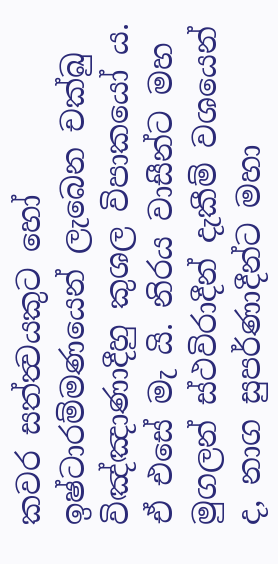කවර සත්ත්‍වයකුට හෝ ඉෂ්ටාරම්මණයෙන් ලැබෙන චක්ඛු විඤ්ඤාණාදීහු කුශල විපාකයෝ ය. ඒ එසේ මැ යි. නිරය වාසීන්ට මහ මුගලන් ස්ථවිරාදීන් දැකීම් වශයෙන් ද, නාග සුපර්ණාදීන්ට මහා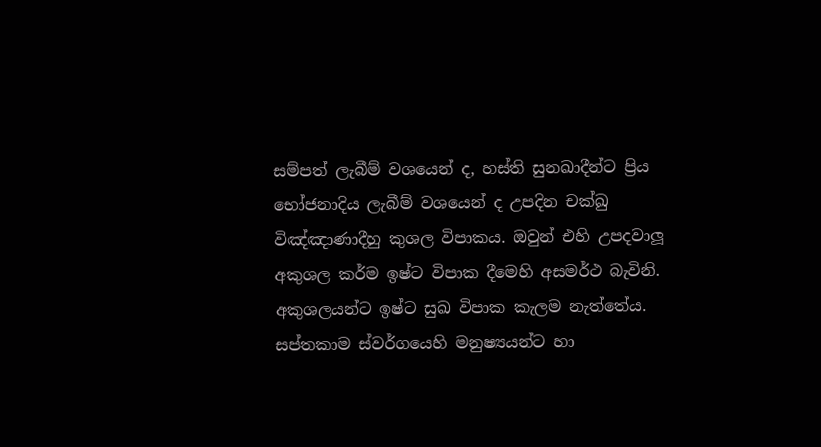සම්පත් ලැබීම් වශයෙන් ද, හස්ති සුනඛාදීන්ට ප්‍රිය භෝජනාදිය ලැබීම් වශයෙන් ද උපදින චක්ඛු විඤ්ඤාණාදීහු කුශල විපාකය. ඔවුන් එහි උපදවාලූ අකුශල කර්ම ඉෂ්ට විපාක දීමෙහි අසමර්ථ බැවිනි. අකුශලයන්ට ඉෂ්ට සුඛ විපාක කැලම නැත්තේය. සප්තකාම ස්වර්ගයෙහි මනුෂ්‍යයන්ට හා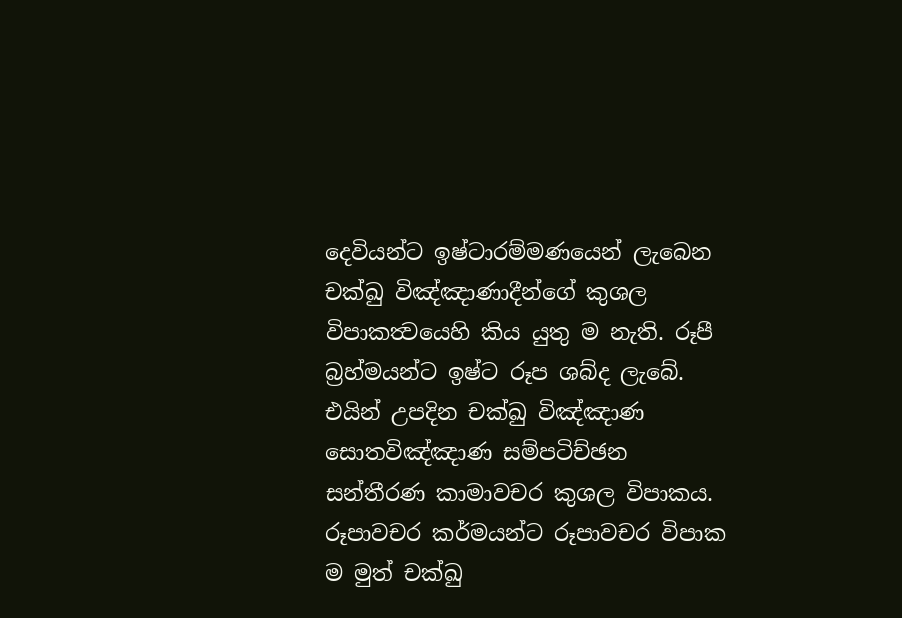දෙවියන්ට ඉෂ්ටාරම්මණයෙන් ලැබෙන චක්ඛු විඤ්ඤාණාදීන්ගේ කුශල විපාකත්‍වයෙහි කිය යුතු ම නැති. රූපී බ්‍රහ්මයන්ට ඉෂ්ට රූප ශබ්ද ලැබේ. එයින් උපදින චක්ඛු විඤ්ඤාණ සොතවිඤ්ඤාණ සම්පටිච්ඡන සන්තීරණ කාමාවචර කුශල විපාකය. රූපාවචර කර්මයන්ට රූපාවචර විපාක ම මුත් චක්ඛු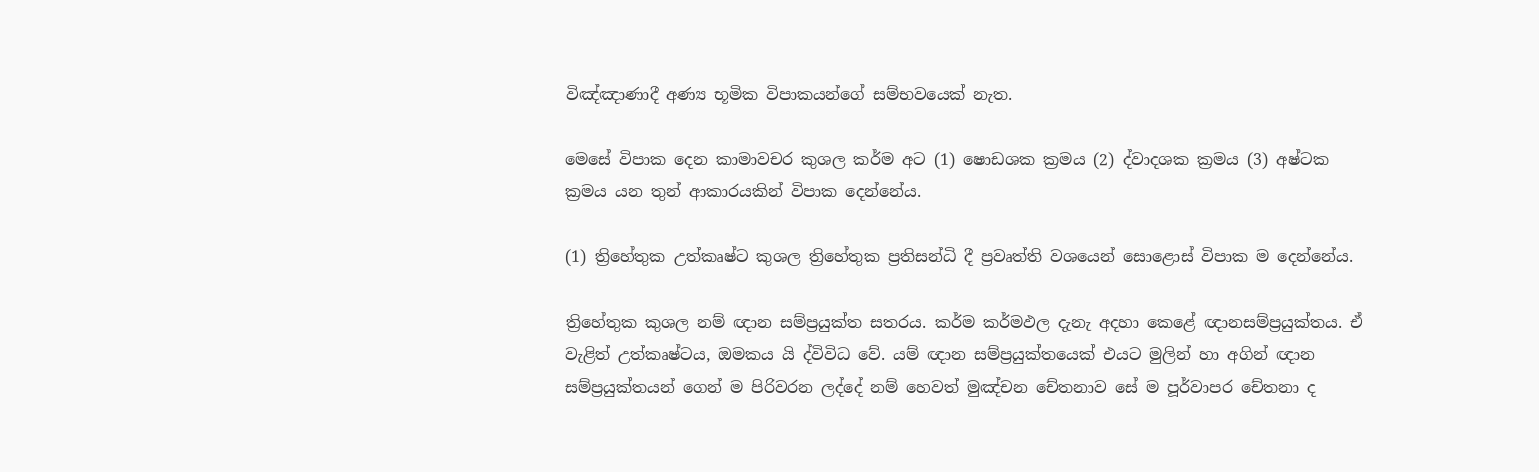විඤ්ඤාණාදී අණ්‍ය භූමික විපාකයන්ගේ සම්භවයෙක් නැත.

මෙසේ විපාක දෙන කාමාවචර කුශල කර්ම අට (1) ෂොඩශක ක්‍රමය (2) ද්වාදශක ක්‍රමය (3) අෂ්ටක ක්‍රමය යන තුන් ආකාරයකින් විපාක දෙන්නේය.

(1) ත්‍රිහේතුක උත්කෘෂ්ට කුශල ත්‍රිහේතුක ප්‍රතිසන්ධි දී ප්‍රවෘත්ති වශයෙන් සොළොස් විපාක ම දෙන්නේය.

ත්‍රිහේතුක කුශල නම් ඥාන සම්ප්‍රයුක්ත සතරය. කර්ම කර්මඵල දැනැ අදහා කෙළේ ඥානසම්ප්‍රයුක්තය. ඒ වැළිත් උත්කෘෂ්ටය, ඔමකය යි ද්විවිධ වේ. යම් ඥාන සම්ප්‍රයුක්තයෙක් එයට මුලින් හා අගින් ඥාන සම්ප්‍රයුක්තයන් ගෙන් ම පිරිවරන ලද්දේ නම් හෙවත් මුඤ්චන චේතනාව සේ ම පූර්වාපර චේතනා ද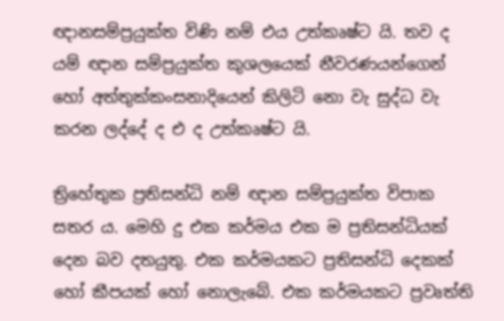ඥානසම්ප්‍රයුක්ත විණි නම් එය උත්කෘෂ්ට යි. තව ද යම් ඥාන සම්ප්‍රයුක්ත කුශලයෙක් නීවරණයන්ගෙන් හෝ අත්තුක්කංසනාදියෙන් කිලිටි නො වැ සුද්ධ වැ කරන ලද්දේ ද එ ද උත්කෘෂ්ට යි.

ත්‍රිහේතුක ප්‍රතිසන්ධි නම් ඥාන සම්ප්‍රයුක්ත විපාක සතර ය. මෙහි දු එක කර්මය එක ම ප්‍රතිසන්ධියක් දෙන බව දතයුතු. එක කර්මයකට ප්‍රතිසන්ධි දෙකක් හෝ කීපයක් හෝ නොලැබේ. එක කර්මයකට ප්‍රවෘත්ති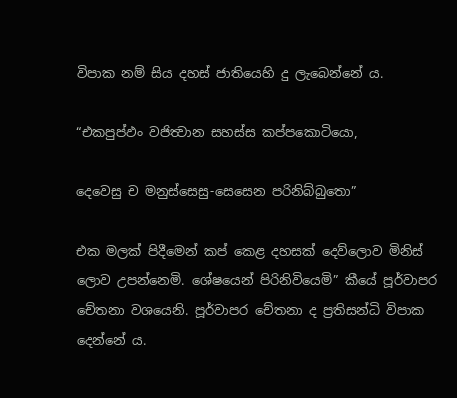විපාක නම් සිය දහස් ජාතියෙහි දු ලැබෙන්නේ ය.

“එකපුප්ඵං වජිත්‍වාන සහස්ස කප්පකොටියො,

දෙවෙසු ච මනුස්සෙසු-සෙසෙන පරිනිබ්බුතො”

එක මලක් පිදීමෙන් කප් කෙළ දහසක් දෙව්ලොව මිනිස් ලොව උපන්නෙමි. ශේෂයෙන් පිරිනිවියෙමි” කීයේ පූර්වාපර චේතනා වශයෙනි. පූර්වාපර චේතනා ද ප්‍රතිසන්ධි විපාක දෙන්නේ ය.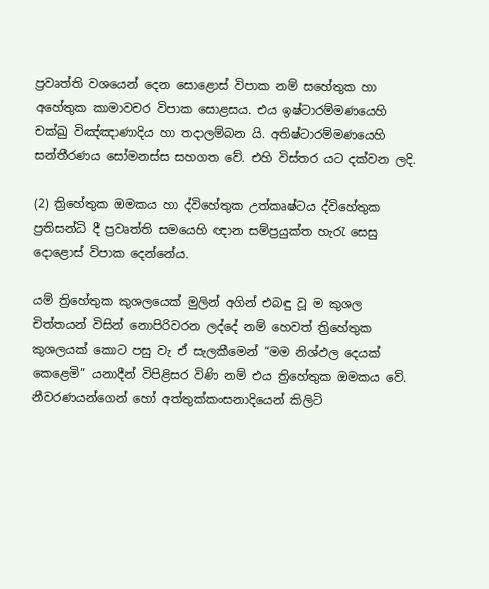ප්‍රවෘත්ති වශයෙන් දෙන සොළොස් විපාක නම් සහේතුක හා අහේතුක කාමාවචර විපාක සොළසය. එය ඉෂ්ටාරම්මණයෙහි චක්ඛු විඤ්ඤාණාදිය හා තදාලම්බන යි. අතිෂ්ටාරම්මණයෙහි සන්තීරණය සෝමනස්ස සහගත වේ. එහි විස්තර යට දක්වන ලදි.

(2) ත්‍රිහේතුක ඔමකය හා ද්විහේතුක උත්කෘෂ්ටය ද්විහේතුක ප්‍රතිසන්ධි දී ප්‍රවෘත්ති සමයෙහි ඥාන සම්ප්‍රයුක්ත හැරැ සෙසු දොළොස් විපාක දෙන්නේය.

යම් ත්‍රිහේතුක කුශලයෙක් මුලින් අගින් එබඳු වූ ම කුශල චිත්තයන් විසින් නොපිරිවරන ලද්දේ නම් හෙවත් ත්‍රිහේතුක කුශලයක් කොට පසු වැ ඒ සැලකීමෙන් “මම නිශ්ඵල දෙයක් කෙළෙමි” යනාදීන් විපිළිසර විණි නම් එය ත්‍රිහේතුක ඔමකය වේ. නීවරණයන්ගෙන් හෝ අත්තුක්කංසනාදියෙන් කිලිටි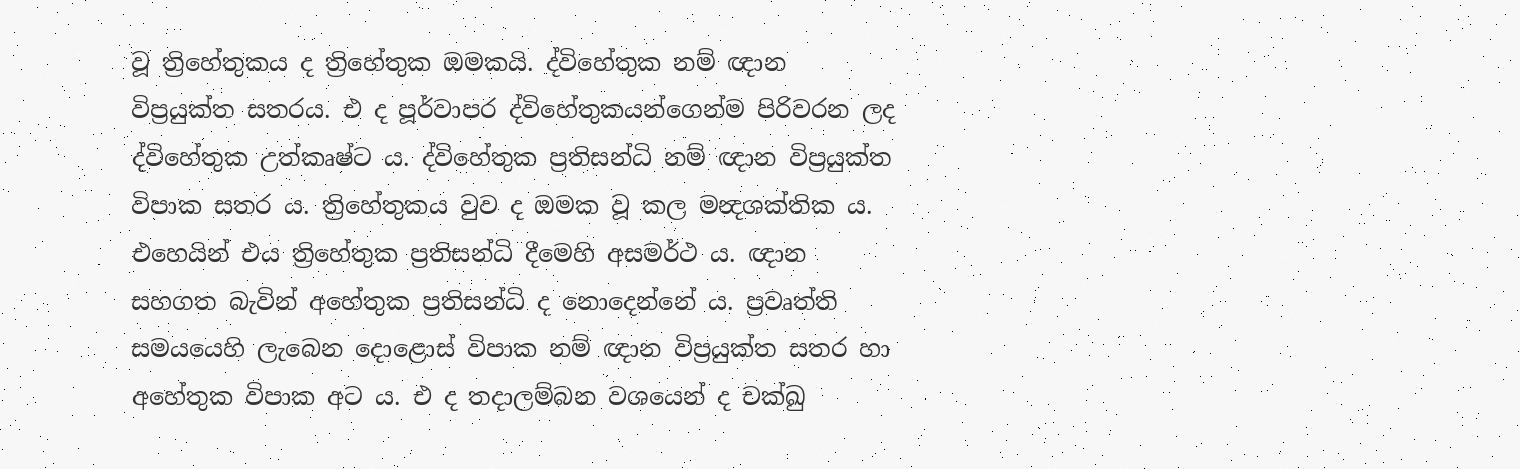වූ ත්‍රිහේතුකය ද ත්‍රිහේතුක ඔමකයි. ද්විහේතුක නම් ඥාන විප්‍රයුක්ත සතරය. එ ද පූර්වාපර ද්විහේතුකයන්ගෙන්ම පිරිවරන ලද ද්විහේතුක උත්කෘෂ්ට ය. ද්විහේතුක ප්‍රතිසන්ධි නම් ඥාන විප්‍රයුක්ත විපාක සතර ය. ත්‍රිහේතුකය වුව ද ඔමක වූ කල මන්‍දශක්තික ය. එහෙයින් එය ත්‍රිහේතුක ප්‍රතිසන්ධි දීමෙහි අසමර්ථ ය. ඥාන සහගත බැවින් අහේතුක ප්‍රතිසන්ධි ද නොදෙන්නේ ය. ප්‍රවෘත්ති සමයයෙහි ලැබෙන දොළොස් විපාක නම් ඥාන විප්‍රයුක්ත සතර හා අහේතුක විපාක අට ය. එ ද තදාලම්බන වශයෙන් ද චක්ඛු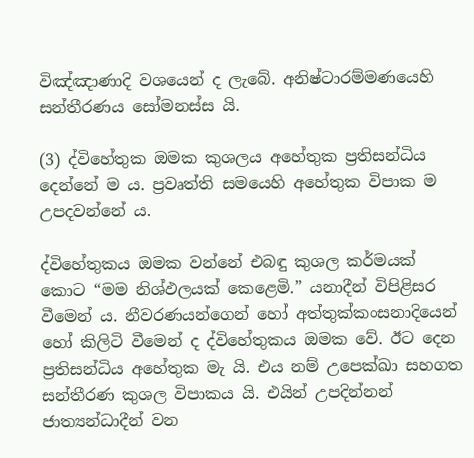විඤ්ඤාණාදි වශයෙන් ද ලැබේ. අනිෂ්ටාරම්මණයෙහි සන්තීරණය සෝමනස්ස යි.

(3) ද්විහේතුක ඔමක කුශලය අහේතුක ප්‍රතිසන්ධිය දෙන්නේ ම ය. ප්‍රවෘත්ති සමයෙහි අහේතුක විපාක ම උපදවන්නේ ය.

ද්විහේතුකය ඔමක වන්නේ එබඳු කුශල කර්මයක් කොට “මම නිශ්ඵලයක් කෙළෙමි.” යනාදීන් විපිළිසර වීමෙන් ය. නීවරණයන්ගෙන් හෝ අත්තුක්කංසනාදියෙන් හෝ කිලිටි වීමෙන් ද ද්විහේතුකය ඔමක වේ. ඊට දෙන ප්‍රතිසන්ධිය අහේතුක මැ යි. එය නම් උපෙක්ඛා සහගත සන්තීරණ කුශල විපාකය යි. එයින් උපදින්නන් ජාත්‍යන්ධාදීන් වන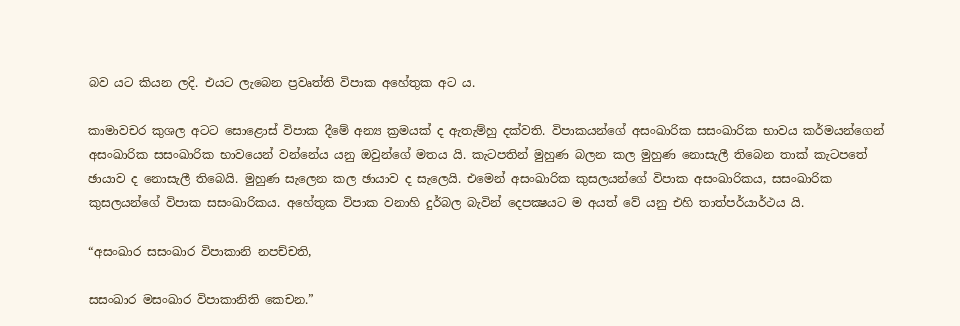බව යට කියන ලදි. එයට ලැබෙන ප්‍රවෘත්ති විපාක අහේතුක අට ය.

කාමාවචර කුශල අටට සොළොස් විපාක දීමේ අන්‍ය ක්‍රමයක් ද ඇතැම්හු දක්වති. විපාකයන්ගේ අසංඛාරික සසංඛාරික භාවය කර්මයන්ගෙන් අසංඛාරික සසංඛාරික භාවයෙන් වන්නේය යනු ඔවුන්ගේ මතය යි. කැටපතින් මුහුණ බලන කල මුහුණ නොසැලී තිබෙන තාක් කැටපතේ ඡායාව ද නොසැලී තිබෙයි. මුහුණ සැලෙන කල ඡායාව ද සැලෙයි. එමෙන් අසංඛාරික කුසලයන්ගේ විපාක අසංඛාරිකය, සසංඛාරික කුසලයන්ගේ විපාක සසංඛාරිකය. අහේතුක විපාක වනාහි දුර්බල බැවින් දෙපක්‍ෂයට ම අයත් වේ යනු එහි තාත්පර්යාර්ථය යි.

“අසංඛාර සසංඛාර විපාකානි නපච්චති,

සසංඛාර මසංඛාර විපාකානිති කෙචන.”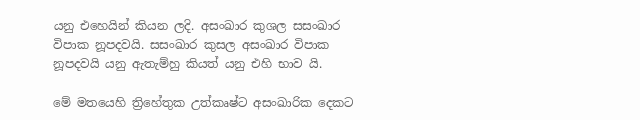යනු එහෙයින් කියන ලදි. අසංඛාර කුශල සසංඛාර විපාක නූපදවයි. සසංඛාර කුසල අසංඛාර විපාක නූපදවයි යනු ඇතැම්හු කියත් යනු එහි භාව යි.

මේ මතයෙහි ත්‍රිහේතුක උත්කෘෂ්ට අසංඛාරික දෙකට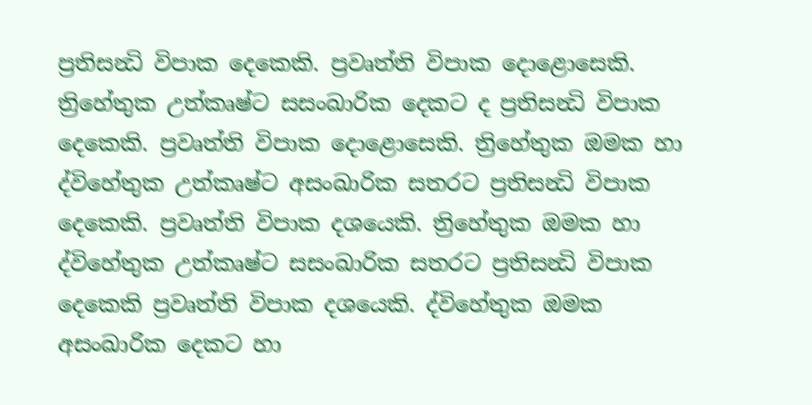ප්‍රතිසන්‍ධි විපාක දෙකෙකි. ප්‍රවෘත්ති විපාක දොළොසෙකි. ත්‍රිහේතුක උත්කෘෂ්ට සසංඛාරික දෙකට ද ප්‍රතිසන්‍ධි විපාක දෙකෙකි. ප්‍රවෘත්ති විපාක දොළොසෙකි. ත්‍රිහේතුක ඔමක හා ද්විහේතුක උත්කෘෂ්ට අසංඛාරික සතරට ප්‍රතිසන්‍ධි විපාක දෙකෙකි. ප්‍රවෘත්ති විපාක දශයෙකි. ත්‍රිහේතුක ඔමක හා ද්විහේතුක උත්කෘෂ්ට සසංඛාරික සතරට ප්‍රතිසන්‍ධි විපාක දෙකෙකි ප්‍රවෘත්ති විපාක දශයෙකි. ද්විහේතුක ඔමක අසංඛාරික දෙකට හා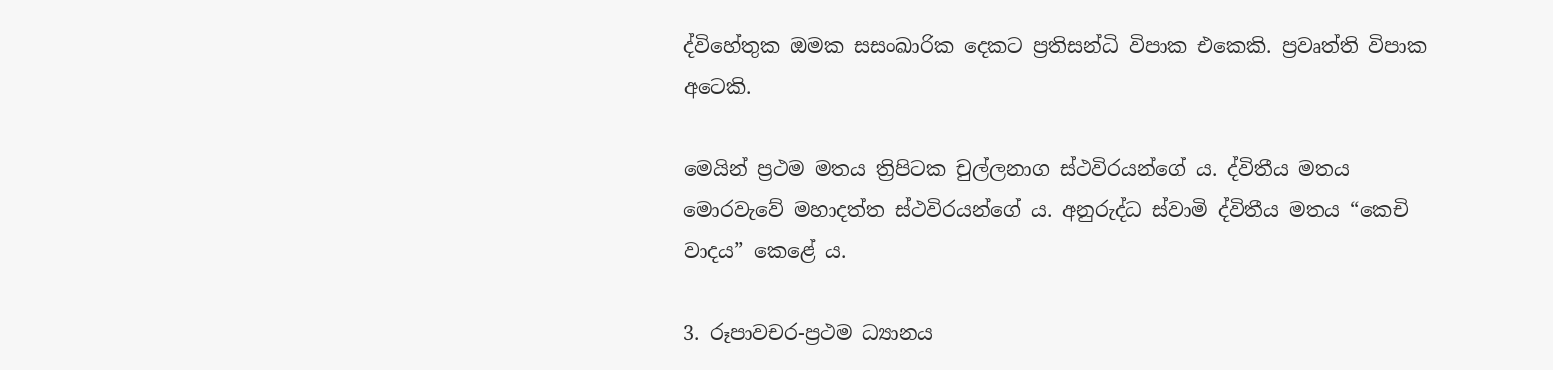ද්විහේතුක ඔමක සසංඛාරික දෙකට ප්‍රතිසන්ධි විපාක එකෙකි. ප්‍රවෘත්ති විපාක අටෙකි.

මෙයින් ප්‍රථම මතය ත්‍රිපිටක චුල්ලනාග ස්ථවිරයන්ගේ ය. ද්විතීය මතය මොරවැවේ මහාදත්ත ස්ථවිරයන්ගේ ය. අනුරුද්ධ ස්වාමි ද්විතීය මතය “කෙචි වාදය” කෙළේ ය.

3. රූපාවචර-ප්‍රථම ධ්‍යානය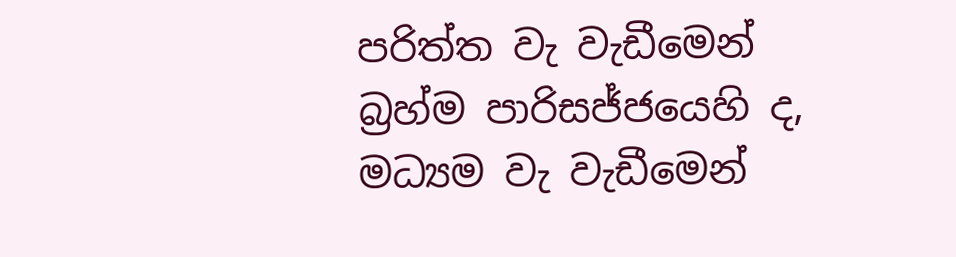පරිත්ත වැ වැඩීමෙන් බ්‍රහ්ම පාරිසජ්ජයෙහි ද, මධ්‍යම වැ වැඩීමෙන්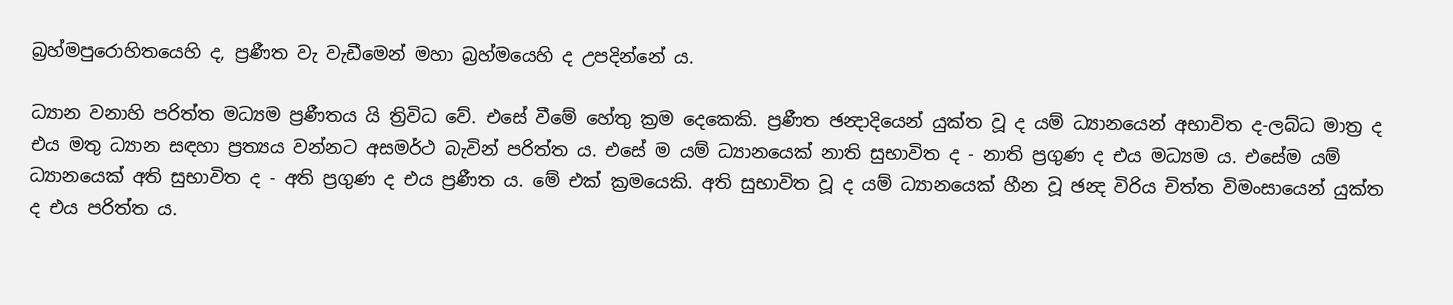බ්‍රහ්මපුරොහිතයෙහි ද, ප්‍රණීත වැ වැඩීමෙන් මහා බ්‍රහ්මයෙහි ද උපදින්නේ ය.

ධ්‍යාන වනාහි පරිත්ත මධ්‍යම ප්‍රණීතය යි ත්‍රිවිධ වේ. එසේ වීමේ හේතු ක්‍රම දෙකෙකි. ප්‍රණීත ඡන්‍දාදියෙන් යුක්ත වූ ද යම් ධ්‍යානයෙන් අභාවිත ද-ලබ්ධ මාත්‍ර ද එය මතු ධ්‍යාන සඳහා ප්‍රත්‍යය වන්නට අසමර්ථ බැවින් පරිත්ත ය. එසේ ම යම් ධ්‍යානයෙක් නාති සුභාවිත ද - නාති ප්‍රගුණ ද එය මධ්‍යම ය. එසේම යම් ධ්‍යානයෙක් අති සුභාවිත ද - අති ප්‍රගුණ ද එය ප්‍රණීත ය. මේ එක් ක්‍රමයෙකි. අති සුභාවිත වූ ද යම් ධ්‍යානයෙක් හීන වූ ඡන්‍ද විරිය චිත්ත විමංසායෙන් යුක්ත ද එය පරිත්ත ය.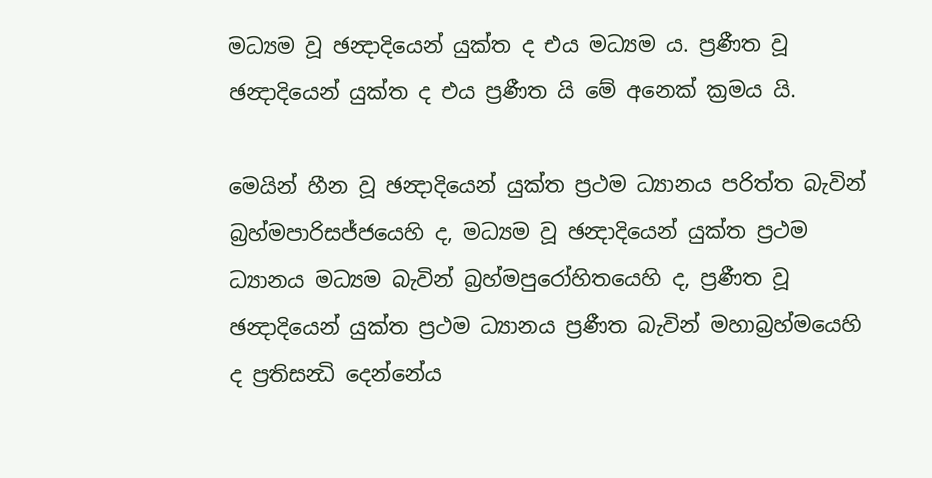මධ්‍යම වූ ඡන්‍දාදියෙන් යුක්ත ද එය මධ්‍යම ය. ප්‍රණීත වූ ඡන්‍දාදියෙන් යුක්ත ද එය ප්‍රණීත යි මේ අනෙක් ක්‍රමය යි.

මෙයින් හීන වූ ඡන්‍දාදියෙන් යුක්ත ප්‍රථම ධ්‍යානය පරිත්ත බැවින් බ්‍රහ්මපාරිසජ්ජයෙහි ද, මධ්‍යම වූ ඡන්‍දාදියෙන් යුක්ත ප්‍රථම ධ්‍යානය මධ්‍යම බැවින් බ්‍රහ්මපුරෝහිතයෙහි ද, ප්‍රණීත වූ ඡන්‍දාදියෙන් යුක්ත ප්‍රථම ධ්‍යානය ප්‍රණීත බැවින් මහාබ්‍රහ්මයෙහි ද ප්‍රතිසන්‍ධි දෙන්නේය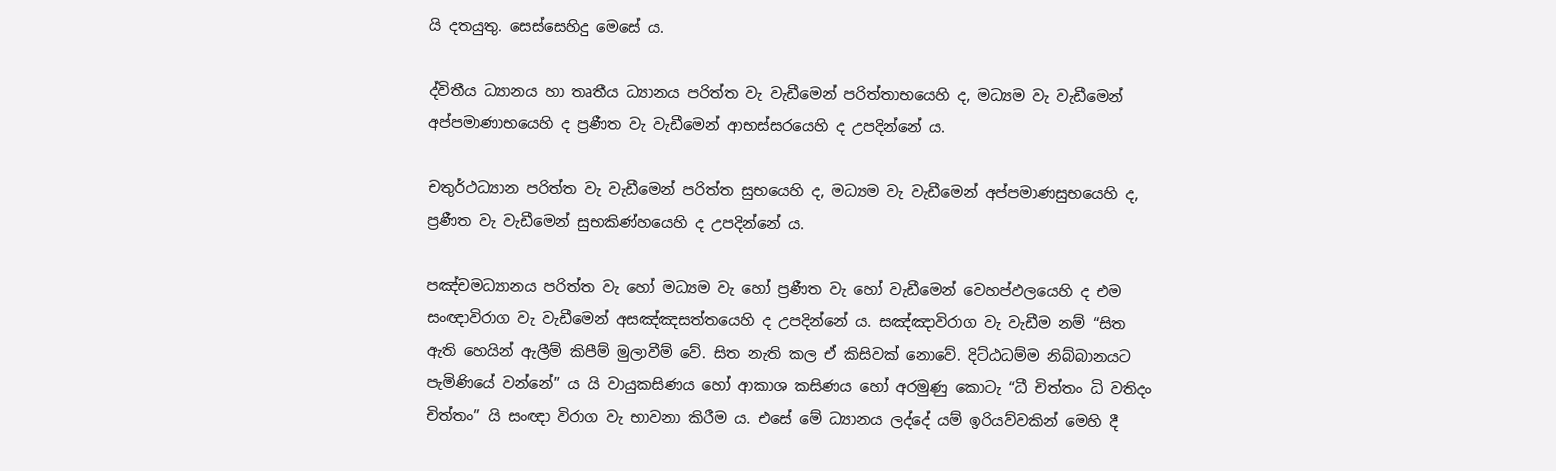යි දතයුතු. සෙස්සෙහිදු මෙසේ ය.

ද්විතීය ධ්‍යානය හා තෘතීය ධ්‍යානය පරිත්ත වැ වැඩීමෙන් පරිත්තාභයෙහි ද, මධ්‍යම වැ වැඩීමෙන් අප්පමාණාභයෙහි ද ප්‍රණීත වැ වැඩීමෙන් ආභස්සරයෙහි ද උපදින්නේ ය.

චතුර්ථධ්‍යාන පරිත්ත වැ වැඩීමෙන් පරිත්ත සුභයෙහි ද, මධ්‍යම වැ වැඩීමෙන් අප්පමාණසුභයෙහි ද, ප්‍රණීත වැ වැඩීමෙන් සුභකිණ්හයෙහි ද උපදින්නේ ය.

පඤ්චමධ්‍යානය පරිත්ත වැ හෝ මධ්‍යම වැ හෝ ප්‍රණීත වැ හෝ වැඩීමෙන් වෙහප්ඵලයෙහි ද එම සංඥාවිරාග වැ වැඩීමෙන් අසඤ්ඤසත්තයෙහි ද උපදින්නේ ය. සඤ්ඤාවිරාග වැ වැඩීම නම් “සිත ඇති හෙයින් ඇලීම් කිපීම් මුලාවීම් වේ. සිත නැති කල ඒ කිසිවක් නොවේ. දිට්ඨධම්ම නිබ්බානයට පැමිණියේ වන්නේ” ය යි වායුකසිණය හෝ ආකාශ කසිණය හෝ අරමුණු කොටැ “ධී චිත්තං ධි වතිදං චිත්තං” යි සංඥා විරාග වැ භාවනා කිරීම ය. එසේ මේ ධ්‍යානය ලද්දේ යම් ඉරියව්වකින් මෙහි දී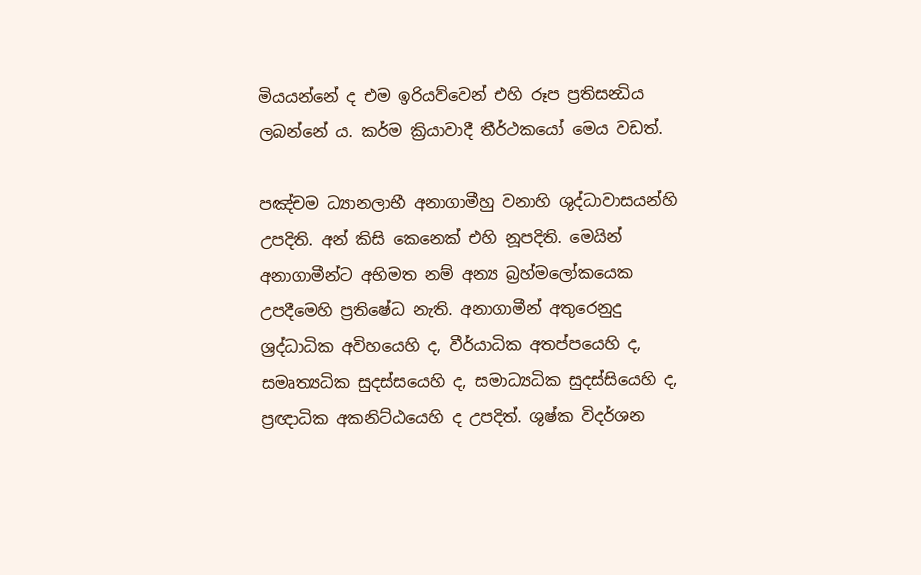මියයන්නේ ද එම ඉරියව්වෙන් එහි රූප ප්‍රතිසන්‍ධිය ලබන්නේ ය. කර්ම ක්‍රියාවාදී තීර්ථකයෝ මෙය වඩත්.

පඤ්චම ධ්‍යානලාභී අනාගාමීහු වනාහි ශුද්ධාවාසයන්හි උපදිති. අන් කිසි කෙනෙක් එහි නූපදිති. මෙයින් අනාගාමීන්ට අභිමත නම් අන්‍ය බ්‍රහ්මලෝකයෙක උපදීමෙහි ප්‍රතිෂේධ නැති. අනාගාමීන් අතුරෙනුදු ශ්‍රද්ධාධික අවිහයෙහි ද, වීර්යාධික අතප්පයෙහි ද, සමෘත්‍යධික සුදස්සයෙහි ද, සමාධ්‍යධික සුදස්සියෙහි ද, ප්‍රඥාධික අකනිට්ඨයෙහි ද උපදිත්. ශුෂ්ක විදර්ශන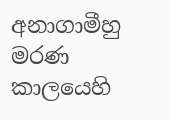අනාගාමීහු මරණ කාලයෙහි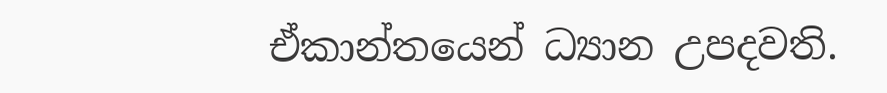ඒකාන්තයෙන් ධ්‍යාන උපදවති.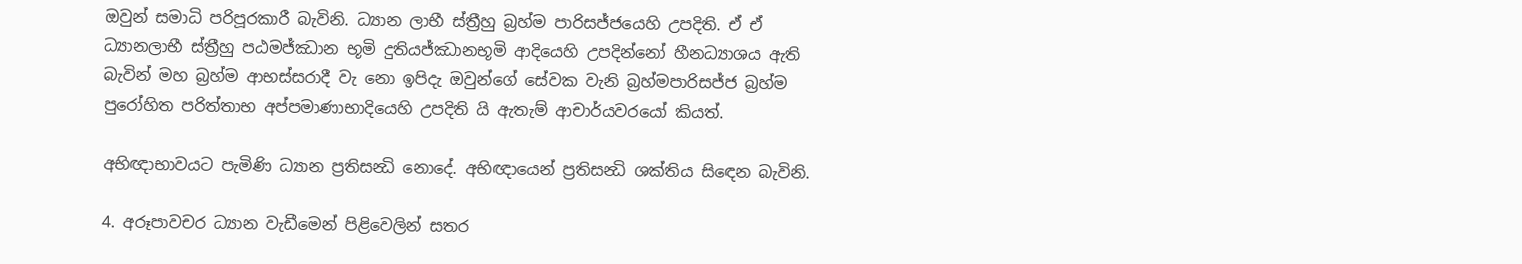ඔවුන් සමාධි පරිපූරකාරී බැවිනි. ධ්‍යාන ලාභී ස්ත්‍රීහු බ්‍රහ්ම පාරිසජ්ජයෙහි උපදිති. ඒ ඒ ධ්‍යානලාභී ස්ත්‍රීහු පඨමජ්ඣාන භූමි දුතියජ්ඣානභූමි ආදියෙහි උපදින්නෝ හීනධ්‍යාශය ඇති බැවින් මහ බ්‍රහ්ම ආභස්සරාදී වැ නො ඉපිදැ ඔවුන්ගේ සේවක වැනි බ්‍රහ්මපාරිසජ්ජ බ්‍රහ්ම පුරෝහිත පරිත්තාභ අප්පමාණාභාදියෙහි උපදිති යි ඇතැම් ආචාර්යවරයෝ කියත්.

අභිඥාභාවයට පැමිණි ධ්‍යාන ප්‍රතිසන්‍ධි නොදේ. අභිඥායෙන් ප්‍රතිසන්‍ධි ශක්තිය සිඳෙන බැවිනි.

4. අරූපාවචර ධ්‍යාන වැඩීමෙන් පිළිවෙලින් සතර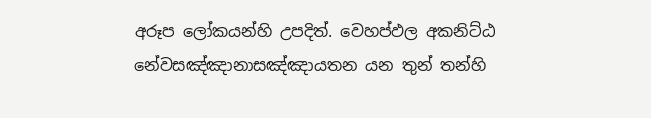අරූප ලෝකයන්හි උපදිත්. වෙහප්ඵල අකනිට්ඨ නේවසඤ්ඤානාසඤ්ඤායතන යන තුන් තන්හි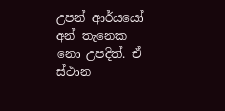උපන් ආර්යයෝ අන් තැනෙක නො උපදිත්. ඒ ස්ථාන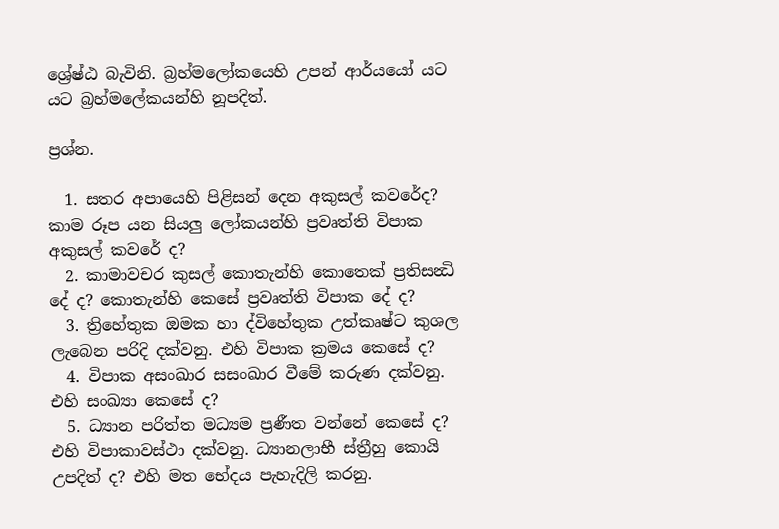ශ්‍රේෂ්ඨ බැවිනි. බ්‍රහ්මලෝකයෙහි උපන් ආර්යයෝ යට යට බ්‍රහ්මලේකයන්හි නූපදිත්.

ප්‍රශ්න.

  1. සතර අපායෙහි පිළිසන් දෙන අකුසල් කවරේද? කාම රූප යන සියලු ලෝකයන්හි ප්‍රවෘත්ති විපාක අකුසල් කවරේ ද?
  2. කාමාවචර කුසල් කොතැන්හි කොතෙක් ප්‍රතිසන්‍ධි දේ ද? කොතැන්හි කෙසේ ප්‍රවෘත්ති විපාක දේ ද?
  3. ත්‍රිහේතුක ඔමක හා ද්විහේතුක උත්කෘෂ්ට කුශල ලැබෙන පරිදි දක්වනු. එහි විපාක ක්‍රමය කෙසේ ද?
  4. විපාක අසංඛාර සසංඛාර වීමේ කරුණ දක්වනු. එහි සංඛ්‍යා කෙසේ ද?
  5. ධ්‍යාන පරිත්ත මධ්‍යම ප්‍රණීත වන්නේ කෙසේ ද? එහි විපාකාවස්ථා දක්වනු. ධ්‍යානලාභී ස්ත්‍රීහු කොයි උපදිත් ද? එහි මත භේදය පැහැදිලි කරනු.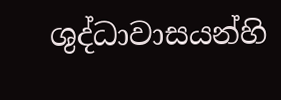ශුද්ධාවාසයන්හි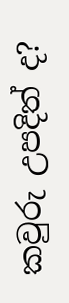කවුරු උපදිත් ද?